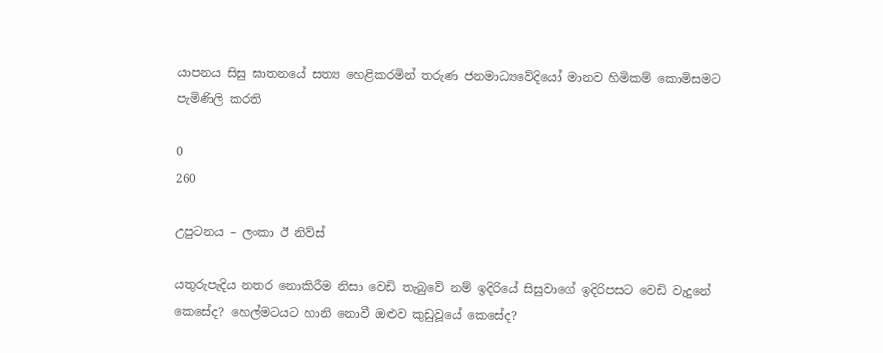යාපනය සිසු ඝාතනයේ සත්‍ය හෙළිකරමින් තරුණ ජනමාධ්‍යවේදියෝ මානව හිමිකම් කොමිසමට පැමිණිලි කරති

0
260

උපුටනය – ලංකා ඊ නිව්ස්

යතුරුපැදිය නතර නොකිරීම නිසා වෙඩි තැබුවේ නම් ඉදිරියේ සිසුවාගේ ඉදිරිපසට වෙඩි වැදුනේ කෙසේද? හෙල්මටයට හානි නොවී ඔළුව කුඩුවූයේ කෙසේද?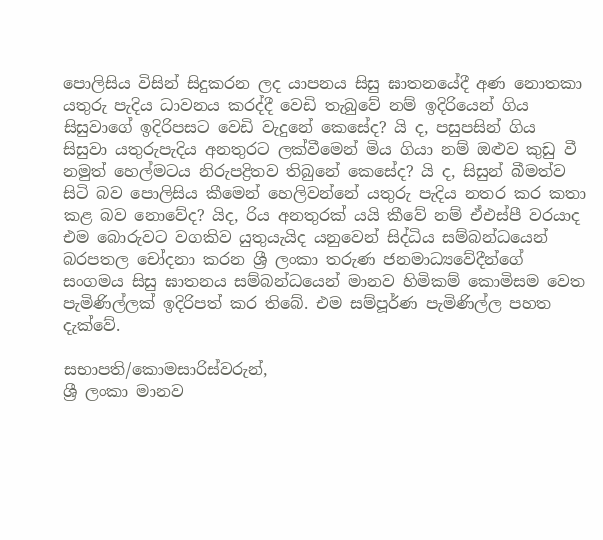පොලිසිය විසින් සිදුකරන ලද යාපනය සිසු ඝාතනයේදී අණ නොතකා යතුරු පැදිය ධාවනය කරද්දී වෙඩි තැබුවේ නම් ඉදිරියෙන් ගිය සිසුවාගේ ඉදිරිපසට වෙඩි වැදුනේ කෙසේද? යි ද, පසුපසින් ගිය සිසුවා යතුරුපැදිය අනතුරට ලක්වීමෙන් මිය ගියා නම් ඔළුව කුඩු වී නමුත් හෙල්මටය නිරුපද්‍රිතව තිබුනේ කෙසේද? යි ද, සිසුන් බීමත්ව සිටි බව පොලිසිය කීමෙන් හෙලිවන්නේ යතුරු පැදිය නතර කර කතා කළ බව නොවේද? යිද, රිය අනතුරක් යයි කීවේ නම් ඒඑස්පී වරයාද එම බොරුවට වගකිව යුතුයැයිද යනුවෙන් සිද්ධිය සම්බන්ධයෙන් බරපතල චෝදනා කරන ශ්‍රී ලංකා තරුණ ජනමාධ්‍යවේදීන්ගේ සංගමය සිසු ඝාතනය සම්බන්ධයෙන් මානව හිමිකම් කොමිසම වෙත පැමිණිල්ලක් ඉදිරිපත් කර තිබේ. එම සම්පූර්ණ පැමිණිල්ල පහත දැක්වේ.

සභාපති/කොමසාරිස්වරුන්,
ශ්‍රී ලංකා මානව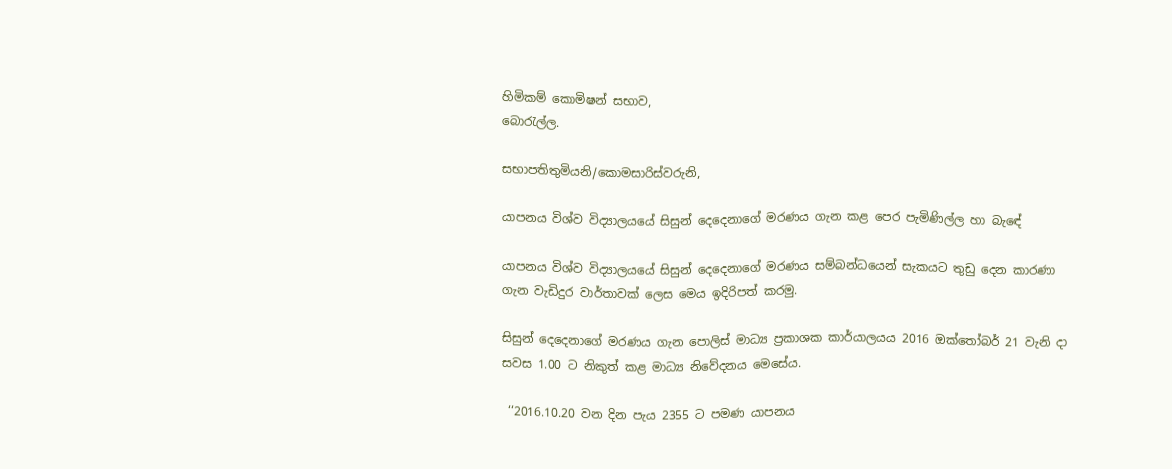හිමිකම් කොමිෂන් සභාව,
බොරැල්ල.

සභාපතිතුමියනි/කොමසාරිස්වරුනි,

යාපනය විශ්ව විද්‍යාලයයේ සිසුන් දෙදෙනාගේ මරණය ගැන කළ පෙර පැමිණිල්ල හා බැඳේ

යාපනය විශ්ව විද්‍යාලයයේ සිසුන් දෙදෙනාගේ මරණය සම්බන්ධයෙන් සැකයට තුඩු දෙන කාරණා ගැන වැඩිදුර වාර්තාවක් ලෙස මෙය ඉදිරිපත් කරමු.

සිසුන් දෙදෙනාගේ මරණය ගැන පොලිස් මාධ්‍ය ප්‍රකාශක කාර්යාලයය 2016 ඔක්තෝබර් 21 වැනි දා සවස 1.00 ට නිකුත් කළ මාධ්‍ය නිවේදනය මෙසේය.

 ‘‘2016.10.20 වන දින පැය 2355 ට පමණ යාපනය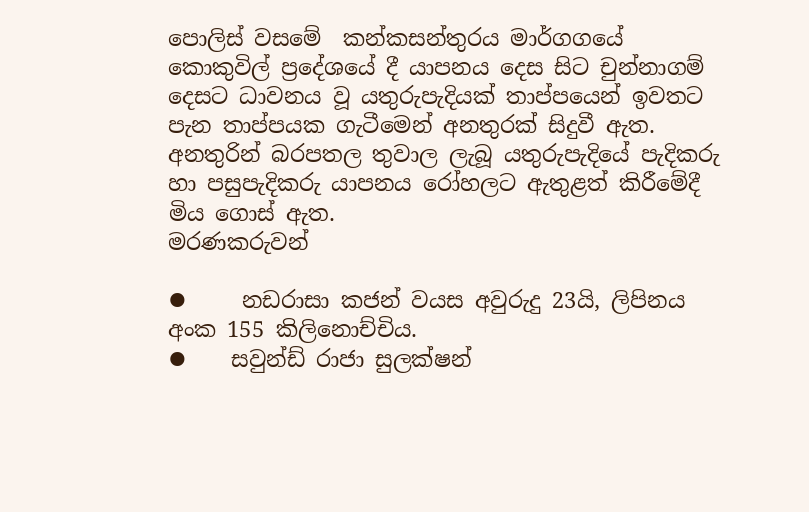පොලිස් වසමේ  කන්කසන්තුරය මාර්ගගයේ   කොකුවිල් ප්‍රදේශයේ දී යාපනය දෙස සිට චුන්නාගම් දෙසට ධාවනය වූ යතුරුපැදියක් තාප්පයෙන් ඉවතට පැන තාප්පයක ගැටීමෙන් අනතුරක් සිදුවී ඇත. අනතුරින් බරපතල තුවාල ලැබූ යතුරුපැදියේ පැදිකරු හා පසුපැදිකරු යාපනය රෝහලට ඇතුළත් කිරීමේදී මිය ගොස් ඇත.
මරණකරුවන්

⦁     නඩරාසා කජන් වයස අවුරුදු 23යි, ලිපිනය අංක 155 කිලිනොච්චිය.
⦁    සවුන්ඩ් රාජා සුලක්ෂන්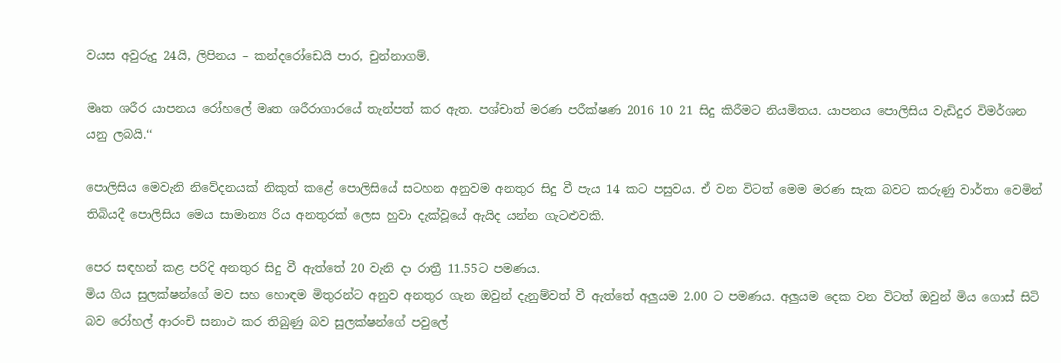වයස අවුරුදු 24යි, ලිපිනය – කන්දරෝඩෙයි පාර, චුන්නාගම්.

මෘත ශරීර යාපනය රෝහලේ මෘත ශරීරාගාරයේ තැන්පත් කර ඇත. පශ්චාත් මරණ පරීක්ෂණ 2016 10 21 සිදු කිරීමට නියමිතය. යාපනය පොලිසිය වැඩිදුර විමර්ශන යනු ලබයි.‘‘

පොලිසිය මෙවැනි නිවේදනයක් නිකුත් කළේ පොලිසියේ සටහන අනුවම අනතුර සිදු වී පැය 14 කට පසුවය. ඒ වන විටත් මෙම මරණ සැක බවට කරුණු වාර්තා වෙමින් තිබියදී පොලිසිය මෙය සාමාන්‍ය රිය අනතුරක් ලෙස හුවා දැක්වූයේ ඇයිද යන්න ගැටළුවකි.

පෙර සඳහන් කළ පරිදි අනතුර සිදු වී ඇත්තේ 20 වැනි දා රාත්‍රී 11.55ට පමණය.
මිය ගිය සුලක්ෂන්ගේ මව සහ හොඳම මිතුරන්ට අනුව අනතුර ගැන ඔවුන් දැනුම්වත් වී ඇත්තේ අලුයම 2.00 ට පමණය. අලුයම දෙක වන විටත් ඔවුන් මිය ගොස් සිටි බව රෝහල් ආරංචි සනාථ කර තිබුණු බව සුලක්ෂන්ගේ පවුලේ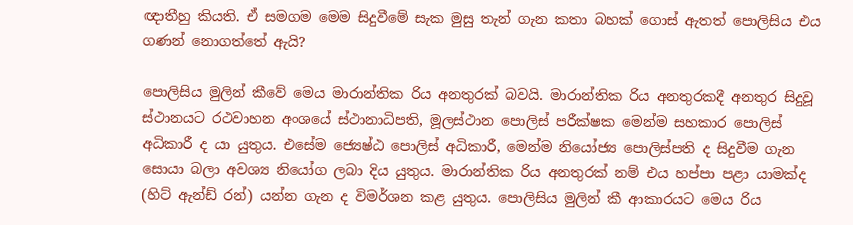ඥාතීහු කියති. ඒ සමගම මෙම සිදුවීමේ සැක මුසු තැන් ගැන කතා බහක් ගොස් ඇතත් පොලිසිය එය ගණන් නොගත්තේ ඇයි?

පොලිසිය මුලින් කීවේ මෙය මාරාන්තික රිය අනතුරක් බවයි. මාරාන්තික රිය අනතුරකදී අනතුර සිදුවූ ස්ථානයට රථවාහන අංශයේ ස්ථානාධිපති, මූලස්ථාන පොලිස් පරීක්ෂක මෙන්ම සහකාර පොලිස් අධිකාරී ද යා යුතුය. එසේම ජ්‍යෙෂ්ඨ පොලිස් අධිකාරී, මෙන්ම නියෝජ්‍ය පොලිස්පති ද සිදුවීම ගැන සොයා බලා අවශ්‍ය නියෝග ලබා දිය යුතුය. මාරාන්තික රිය අනතුරක් නම් එය හප්පා පළා යාමක්ද (හිට් ඇන්ඩ් රන්) යන්න ගැන ද විමර්ශන කළ යුතුය. පොලිසිය මුලින් කී ආකාරයට මෙය රිය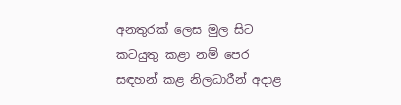අනතුරක් ලෙස මුල සිට කටයුතු කළා නම් පෙර සඳහන් කළ නිලධාරීන් අදාළ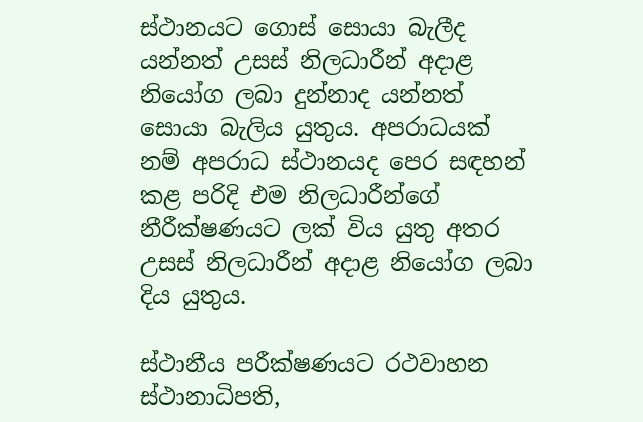ස්ථානයට ගොස් සොයා බැලීද යන්නත් උසස් නිලධාරීන් අදාළ නියෝග ලබා දුන්නාද යන්නත් සොයා බැලිය යුතුය. අපරාධයක් නම් අපරාධ ස්ථානයද පෙර සඳහන් කළ පරිදි එම නිලධාරීන්ගේ නීරීක්ෂණයට ලක් විය යුතු අතර උසස් නිලධාරීන් අදාළ නියෝග ලබා දිය යුතුය.

ස්ථානීය පරීක්ෂණයට රථවාහන ස්ථානාධිපති,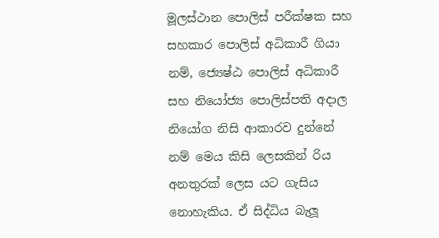මූලස්ථාන පොලිස් පරීක්ෂක සහ සහකාර පොලිස් අධිකාරී ගියා නම්, ජ්‍යෙෂ්ඨ පොලිස් අධිකාරී සහ නියෝජ්‍ය පොලිස්පති අදාල නියෝග නිසි ආකාරව දුන්නේ නම් මෙය කිසි ලෙසකින් රිය අනතුරක් ලෙස යට ගැසිය නොහැකිය. ඒ සිද්ධිය බැලූ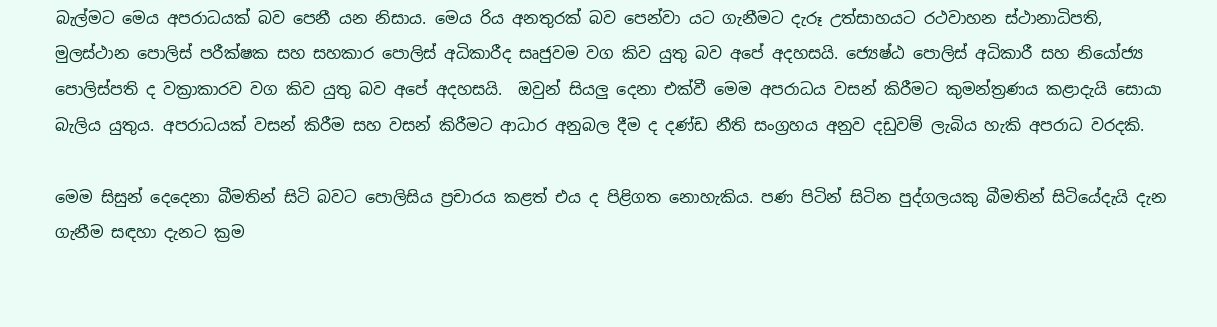බැල්මට මෙය අපරාධයක් බව පෙනී යන නිසාය. මෙය රිය අනතුරක් බව පෙන්වා යට ගැනීමට දැරූ උත්සාහයට රථවාහන ස්ථානාධිපති, මුලස්ථාන පොලිස් පරීක්ෂක සහ සහකාර පොලිස් අධිකාරීද සෘජුවම වග කිව යුතු බව අපේ අදහසයි. ජ්‍යෙෂ්ඨ පොලිස් අධිකාරී සහ නියෝජ්‍ය පොලිස්පති ද වක්‍රාකාරව වග කිව යුතු බව අපේ අදහසයි.  ඔවුන් සියලු දෙනා එක්වී මෙම අපරාධය වසන් කිරීමට කුමන්ත්‍රණය කළාදැයි සොයා බැලිය යුතුය. අපරාධයක් වසන් කිරීම සහ වසන් කිරීමට ආධාර අනුබල දීම ද දණ්ඩ නීති සංග්‍රහය අනුව දඩුවම් ලැබිය හැකි අපරාධ වරදකි.

මෙම සිසුන් දෙදෙනා බීමතින් සිටි බවට පොලිසිය ප්‍රචාරය කළත් එය ද පිළිගත නොහැකිය. පණ පිටින් සිටින පුද්ගලයකු බීමතින් සිටියේදැයි දැන ගැනීම සඳහා දැනට ක්‍රම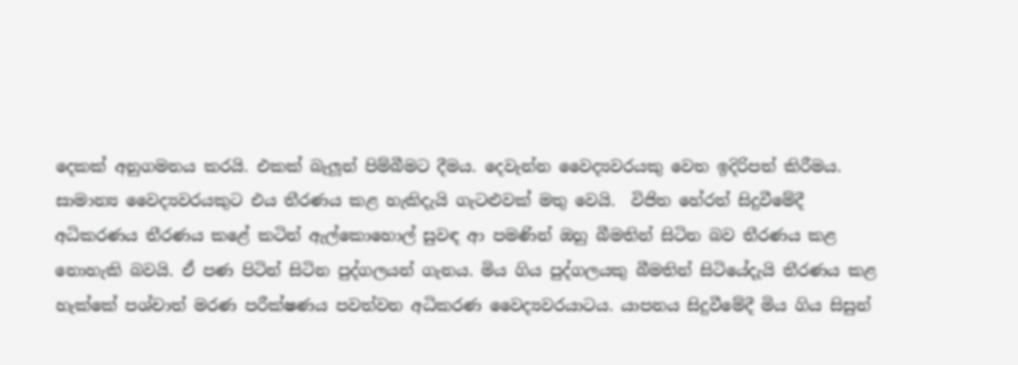දෙකක් අනුගමනය කරයි. එකක් බැලූන් පිම්බීමට දීමය. දෙවැන්න වෛද්‍යවරයකු වෙත ඉදිරිපත් කිරීමය. සාමාන්‍ය වෛද්‍යවරයකුට එය තීරණය කළ හැකිදැයි ගැටළුවක් මතු වෙයි.  විජිත හේරත් සිදුවීමේදී අධිකරණය තීරණය කළේ කටින් ඇල්කොහොල් සුවඳ ආ පමණින් ඔහු බීමතින් සිටින බව තීරණය කළ නොහැකි බවයි. ඒ පණ පිටින් සිටින පුද්ගලයන් ගැනය. මිය ගිය පුද්ගලයකු බීමතින් සිටියේදැයි තීරණය කළ හැක්කේ පශ්චාත් මරණ පරීක්ෂණය පවත්වන අධිකරණ වෛද්‍යවරයාටය. යාපනය සිදුවීමේදී මිය ගිය සිසුන්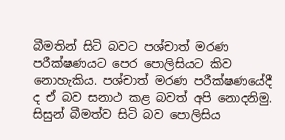බීමතින් සිටි බවට පශ්චාත් මරණ පරීක්ෂණයට පෙර පොලිසියට කිව නොහැකිය. පශ්චාත් මරණ පරීක්ෂණයේදී ද ඒ බව සනාථ කළ බවත් අපි නොදනිමු. සිසුන් බීමත්ව සිටි බව පොලිසිය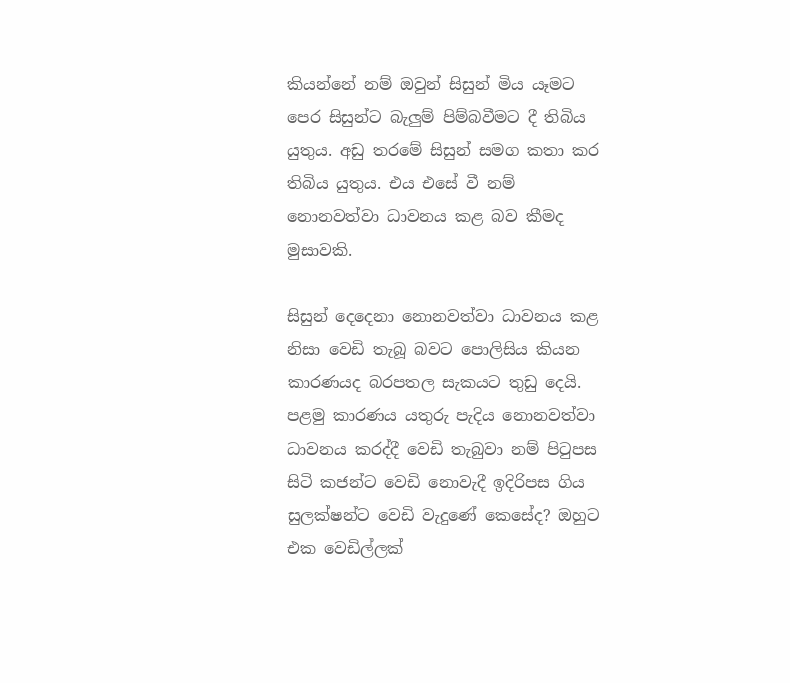කියන්නේ නම් ඔවුන් සිසුන් මිය යෑමට පෙර සිසුන්ට බැලුම් පිම්බවීමට දී තිබිය යුතුය. අඩු තරමේ සිසුන් සමග කතා කර තිබිය යුතුය. එය එසේ වී නම් නොනවත්වා ධාවනය කළ බව කීමද මුසාවකි.

සිසුන් දෙදෙනා නොනවත්වා ධාවනය කළ නිසා වෙඩි තැබූ බවට පොලිසිය කියන කාරණයද බරපතල සැකයට තුඩු දෙයි. පළමු කාරණය යතුරු පැදිය නොනවත්වා ධාවනය කරද්දී වෙඩි තැබුවා නම් පිටුපස සිටි කජන්ට වෙඩි නොවැදී ඉදිරිපස ගිය සුලක්ෂන්ට වෙඩි වැදුණේ කෙසේද? ඔහුට එක වෙඩිල්ලක්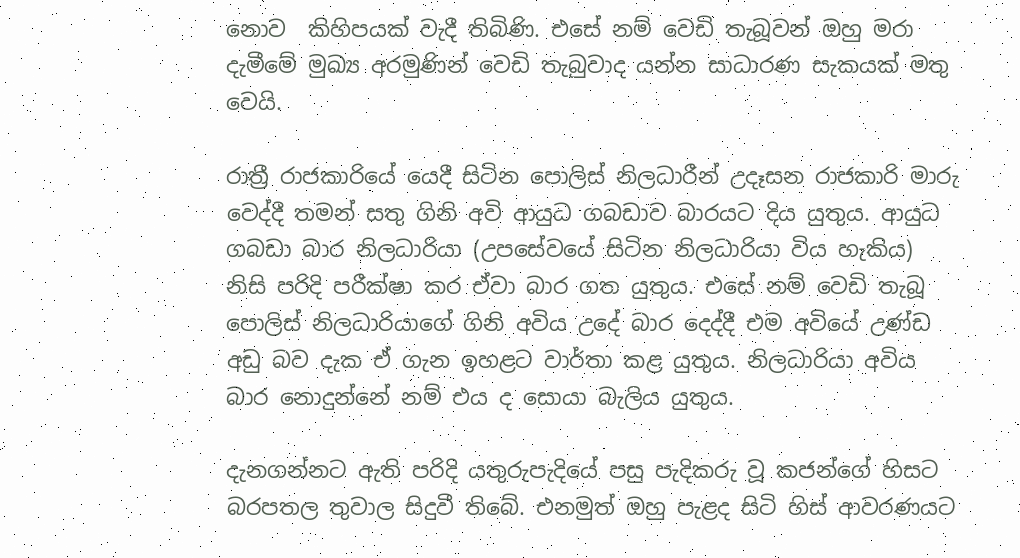නොව  කිහිපයක් වැදී තිබිණි. එසේ නම් වෙඩි තැබූවන් ඔහු මරා දැමීමේ මුඛ්‍ය අරමුණින් වෙඩි තැබුවාද යන්න සාධාරණ සැකයක් මතු වෙයි.

රාත්‍රී රාජකාරියේ යෙදී සිටින පොලිස් නිලධාරීන් උදෑසන රාජකාරි මාරු වෙද්දී තමන් සතු ගිනි අවි ආයුධ ගබඩාව බාරයට දිය යුතුය. ආයුධ ගබඩා බාර නිලධාරියා (උපසේවයේ සිටින නිලධාරියා විය හැකිය) නිසි පරිදි පරීක්ෂා කර ඒවා බාර ගත යුතුය. එසේ නම් වෙඩි තැබූ පොලිස් නිලධාරියාගේ ගිනි අවිය උදේ බාර දෙද්දී එම අවියේ උණ්ඩ අඩු බව දැක ඒ ගැන ඉහළට වාර්තා කළ යුතුය. නිලධාරියා අවිය බාර නොදුන්නේ නම් එය ද සොයා බැලිය යුතුය.

දැනගන්නට ඇති පරිදි යතුරුපැදියේ පසු පැදිකරු වූ කජන්ගේ හිසට බරපතල තුවාල සිදුවී තිබේ. එනමුත් ඔහු පැළද සිටි හිස් ආවරණයට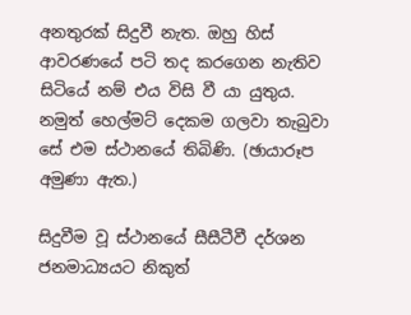අනතුරක් සිදුවී නැත. ඔහු හිස් ආවරණයේ පටි තද කරගෙන නැතිව සිටියේ නම් එය විසි වී යා යුතුය. නමුත් හෙල්මට් දෙකම ගලවා තැබුවා සේ එම ස්ථානයේ තිබිණි. (ඡායාරූප අමුණා ඇත.)

සිදුවීම වූ ස්ථානයේ සීසීටීවී දර්ශන ජනමාධ්‍යයට නිකුත්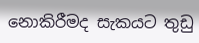නොකිරීමද සැකයට තුඩු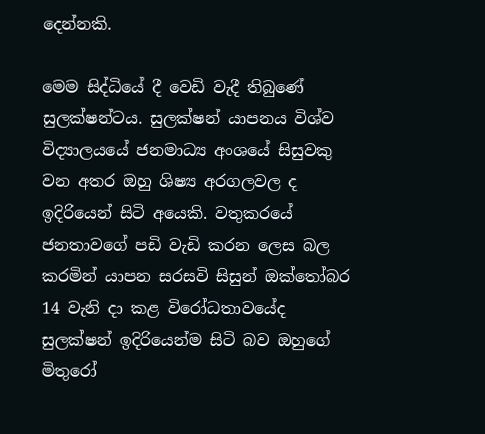දෙන්නකි.

මෙම සිද්ධියේ දී වෙඩි වැදී තිබුණේ සුලක්ෂන්ටය. සුලක්ෂන් යාපනය විශ්ව විද්‍යාලයයේ ජනමාධ්‍ය අංශයේ සිසුවකු වන අතර ඔහු ශිෂ්‍ය අරගලවල ද ඉදිරියෙන් සිටි අයෙකි. වතුකරයේ ජනතාවගේ පඩි වැඩි කරන ලෙස බල කරමින් යාපන සරසවි සිසුන් ඔක්තෝබර 14 වැනි දා කළ විරෝධතාවයේද සුලක්ෂන් ඉදිරියෙන්ම සිටි බව ඔහුගේ මිතුරෝ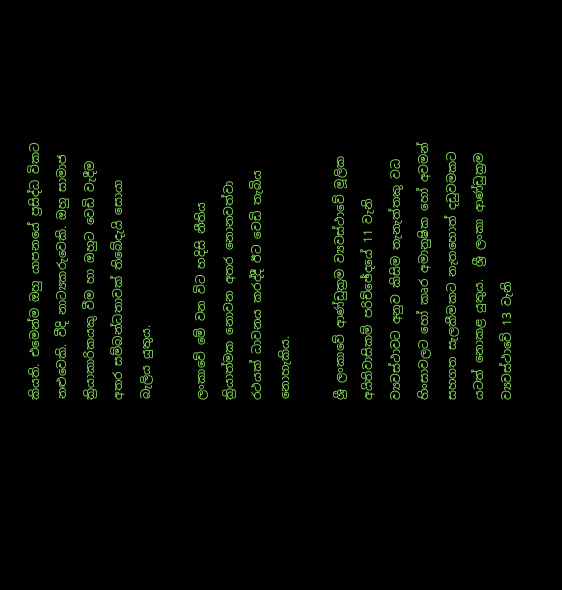කියති. එමෙන්ම ඔහු යාපනයේ ප්‍රසිද්ධ විකට නළුවෙකි. වීදි නාට්‍යකරුවෙකි. ඔහු සාමාජ ක්‍රියාකාරිකයකු වීම හා ඔහුට වෙඩි වැදීම අතර සම්බන්ධතාවක් තිබේදැයි සොයා බැලිය යුතුය.

ලංකාවේ මේ වන විට හදිසි නීතිය ක්‍රියාත්මක නොවන අතර නොනවත්වා රථයක් ධාවනය කරද්දී ඊට වෙඩි තැබිය නොහැකිය.

ශ්‍රී ලංකාවේ ආණ්ඩුක්‍රම ව්‍යවස්ථාවේ මූලික අයිතිවාසිකම් පරිච්ඡේදයේ 11 වැනි ව්‍යවස්ථාවට අනුව කිසිම තැනැත්තකු වධ හිංසාවලට හෝ කෘර අමානුෂික හෝ අවමන් සහගත සැලකීමකට නැතහොත් දඩුවමකට යටත් නොකළ යුතුය.  ශ්‍රී ලංකා ආණ්ඩුක්‍රම ව්‍යවස්ථාවේ 13 වැනි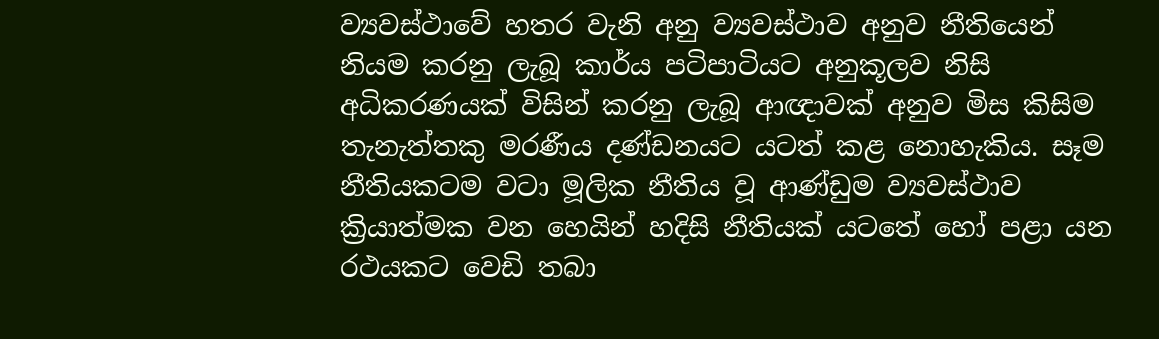ව්‍යවස්ථාවේ හතර වැනි අනු ව්‍යවස්ථාව අනුව නීතියෙන් නියම කරනු ලැබූ කාර්ය පටිපාටියට අනුකූලව නිසි අධිකරණයක් විසින් කරනු ලැබූ ආඥාවක් අනුව මිස කිසිම තැනැත්තකු මරණීය දණ්ඩනයට යටත් කළ නොහැකිය. සෑම නීතියකටම වටා මූලික නීතිය වූ ආණ්ඩුම ව්‍යවස්ථාව ක්‍රියාත්මක වන හෙයින් හදිසි නීතියක් යටතේ හෝ පළා යන රථයකට වෙඩි තබා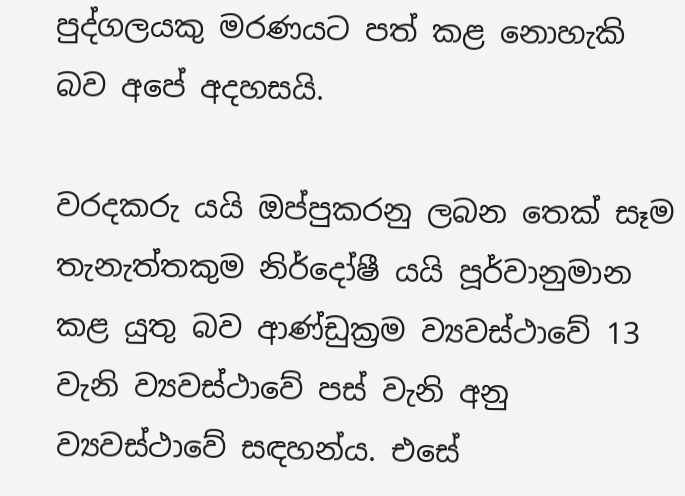පුද්ගලයකු මරණයට පත් කළ නොහැකි බව අපේ අදහසයි.

වරදකරු යයි ඔප්පුකරනු ලබන තෙක් සෑම තැනැත්තකුම නිර්දෝෂී යයි පූර්වානුමාන කළ යුතු බව ආණ්ඩුක්‍රම ව්‍යවස්ථාවේ 13 වැනි ව්‍යවස්ථාවේ පස් වැනි අනු ව්‍යවස්ථාවේ සඳහන්ය. එසේ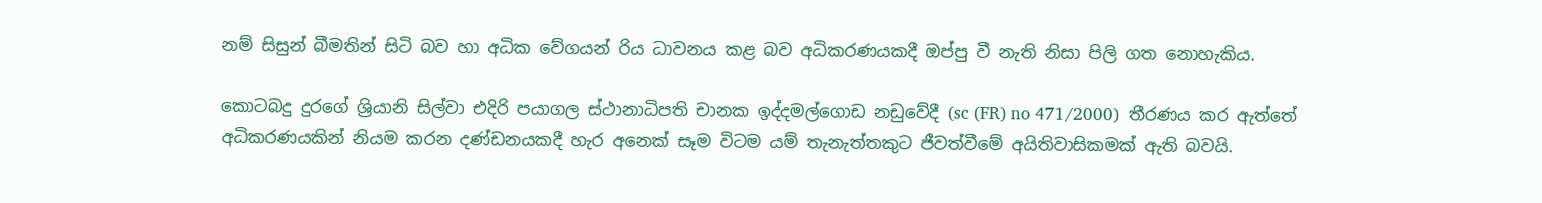නම් සිසුන් බීමතින් සිටි බව හා අධික වේගයන් රිය ධාවනය කළ බව අධිකරණයකදී ඔප්පු වී නැති නිසා පිලි ගත නොහැකිය.

කොටබදු දුරගේ ශ්‍රියානි සිල්වා එදිරි පයාගල ස්ථානාධිපති චානක ඉද්දමල්ගොඩ නඩුවේදී (sc (FR) no 471/2000)  තීරණය කර ඇත්තේ අධිකරණයකින් නියම කරන දණ්ඩනයකදී හැර අනෙක් සෑම විටම යම් තැනැත්තකුට ජීවත්වීමේ අයිතිවාසිකමක් ඇති බවයි.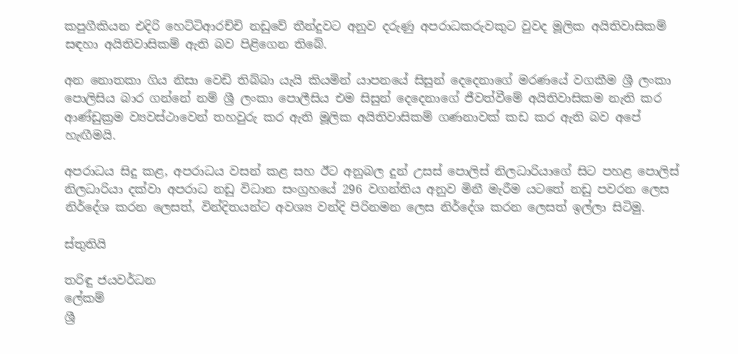කපුගීකියන එදිරි හෙට්ටිආරච්චි නඩුවේ තීන්දුවට අනුව දරුණු අපරාධකරුවකුට වුවද මූලික අයිතිවාසිකම් සඳහා අයිතිවාසිකම් ඇති බව පිළිගෙන තිබේ.

අන නොතකා ගිය නිසා වෙඩි තිබ්බා යැයි කියමින් යාපනයේ සිසුන් දෙදෙනාගේ මරණයේ වගකීම ශ්‍රී ලංකා පොලිසිය බාර ගන්නේ නම් ශ්‍රී ලංකා පොලීසිය එම සිසුන් දෙදෙනාගේ ජීවත්වීමේ අයිතිවාසිකම නැති කර ආණ්ඩුක්‍රම ව්‍යවස්ථාවෙන් තහවුරු කර ඇති මූලික අයිතිවාසිකම් ගණනාවක් කඩ කර ඇති බව අපේ හැඟීමයි.

අපරාධය සිදු කළ, අපරාධය වසන් කළ සහ ඊට අනුබල දුන් උසස් පොලිස් නිලධාරියාගේ සිට පහළ පොලිස් නිලධාරියා දක්වා අපරාධ නඩු විධාන සංග්‍රහයේ 296 වගන්තිය අනුව මිනී මැරීම යටතේ නඩු පවරන ලෙස නිර්දේශ කරන ලෙසත්, වින්දිතයන්ට අවශ්‍ය වන්දි පිරිනමන ලෙස නිර්දේශ කරන ලෙසත් ඉල්ලා සිටිමු.

ස්තුතියි

තරිඳු ජයවර්ධන
ලේකම්
ශ්‍රී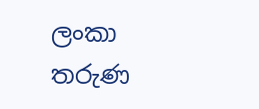ලංකා තරුණ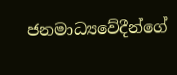ජනමාධ්‍යවේදීන්ගේ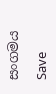සංගමය

Save